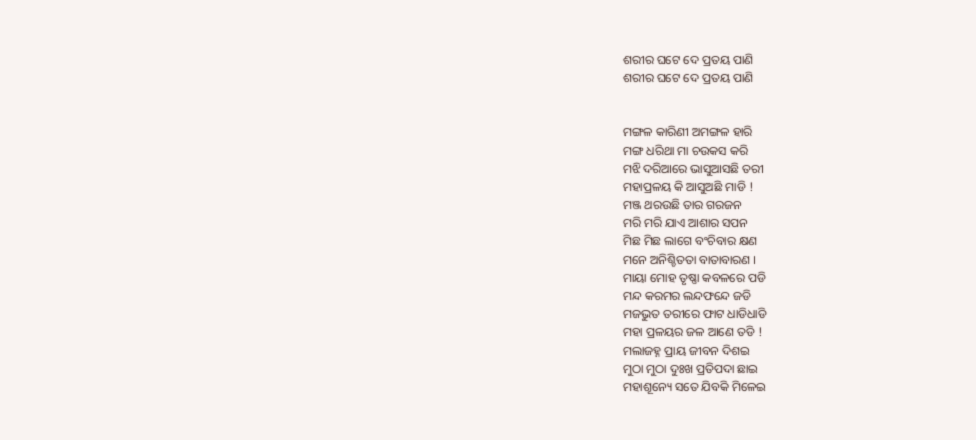ଶରୀର ଘଟେ ଦେ ପ୍ରତୟ ପାଣି
ଶରୀର ଘଟେ ଦେ ପ୍ରତୟ ପାଣି


ମଙ୍ଗଳ କାରିଣୀ ଅମଙ୍ଗଳ ହାରି
ମଙ୍ଗ ଧରିଥା ମା ଚଉକସ କରି
ମଝି ଦରିଆରେ ଭାସୁଆସଛି ତରୀ
ମହାପ୍ରଳୟ କି ଆସୁଅଛି ମାଡି !
ମଞ୍ଜ ଥରଉଛି ତାର ଗରଜନ
ମରି ମରି ଯାଏ ଆଶାର ସପନ
ମିଛ ମିଛ ଲାଗେ ବଂଚିବାର କ୍ଷଣ
ମନେ ଅନିଶ୍ଚିତତା ବାତାବାରଣ ।
ମାୟା ମୋହ ତୃଷ୍ଣା କବଳରେ ପଡି
ମନ୍ଦ କରମର ଲନ୍ଦଫନ୍ଦେ ଜଡି
ମଜଭୁତ ତରୀରେ ଫାଟ ଧାଡିଧାଡି
ମହା ପ୍ରଳୟର ଜଳ ଆଣେ ତଡି !
ମଲାଜହ୍ନ ପ୍ରାୟ ଜୀବନ ଦିଶଇ
ମୁଠା ମୁଠା ଦୁଃଖ ପ୍ରତିପଦା ଛାଇ
ମହାଶୂନ୍ୟେ ସତେ ଯିବକି ମିଳେଇ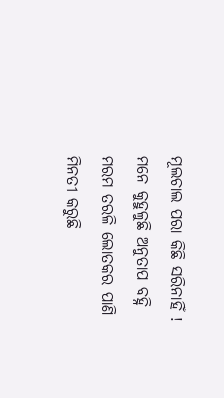ମୂଲଚାଲ ପରା କିଛି ସରିନାହିଁ !
ମନେ କୁହୁଳୁଛି ଅନୁତାପ ବହ୍ନି
ମରମ ତରଳି ଲୋତକର ପାଣି
ମିନତୀ କରୁଛି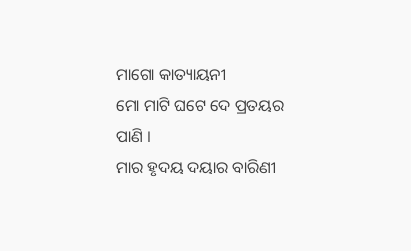ମାଗୋ କାତ୍ୟାୟନୀ
ମୋ ମାଟି ଘଟେ ଦେ ପ୍ରତୟର ପାଣି ।
ମାର ହୃଦୟ ଦୟାର ବାରିଣୀ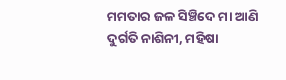ମମତାର ଜଳ ସିଞ୍ଚିଦେ ମା ଆଣି
ଦୁର୍ଗତି ନାଶିନୀ, ମହିଷା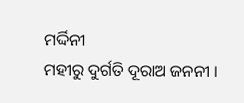ମର୍ଦ୍ଦିନୀ
ମହୀରୁ ଦୁର୍ଗତି ଦୂରାଅ ଜନନୀ ।